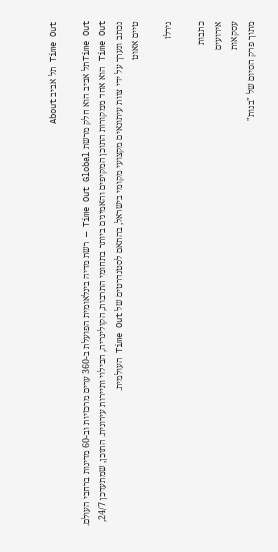Time Out תל אביב About

Time Outתל אביב הוא חלק מרשת Time Out Global — רשת מדיה בינלאומית הפועלת ב-360 ערים מרכזיות וב-60 מדינות ברחבי העולם. Time Out הוא אחד ממקורות התוכן המקיפים והאמינים ביותר בתחומי התרבות, הקולינריה, הבילוי ותיירות עירונית. התוכן, שמתעדכן 24/7, נכתב ונערך על ידי צוות עיתונאים מקצועי מקומי בישראל, בהתאם לסטנדרטים של Time Out העולמית.
טיים אאוט

גירלז

כתבות
אירועים
עסקאות
מתוך פרק הסיום של "בנות"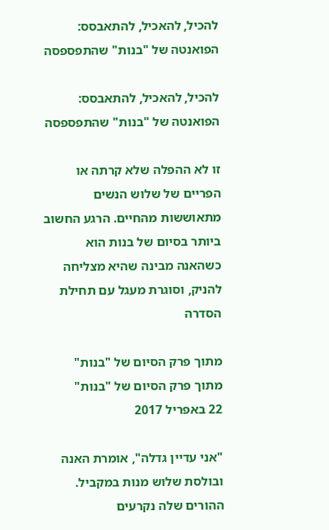להכיל, להאכיל, להתאבסס: הפואנטה של "בנות" שהתפספסה

להכיל, להאכיל, להתאבסס: הפואנטה של "בנות" שהתפספסה

זו לא ההפלה שלא קרתה או הפריים של שלוש הנשים מתאוששות מהחיים. הרגע החשוב ביותר בסיום של בנות הוא כשהאנה מבינה שהיא מצליחה להניק, וסוגרת מעגל עם תחילת הסדרה

מתוך פרק הסיום של "בנות"
מתוך פרק הסיום של "בנות"
22 באפריל 2017

"אני עדיין גדלה", אומרת האנה ובולסת שלוש מנות במקביל. ההורים שלה נקרעים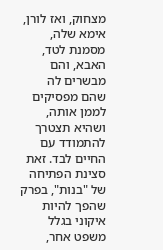מצחוק, ואז לורן, אימא שלה, מסמנת לטד, האבא, והם מבשרים לה שהם מפסיקים לממן אותה, ושהיא תצטרך להתמודד עם החיים לבד. זאת סצינת הפתיחה של "בנות", בפרק שהפך להיות איקוני בגלל משפט אחר,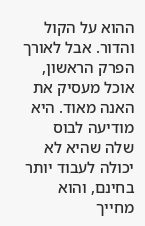ההוא על הקול והדור. אבל לאורך הפרק הראשון, אוכל מעסיק את האנה מאוד. היא מודיעה לבוס שלה שהיא לא יכולה לעבוד יותר בחינם, והוא מחייך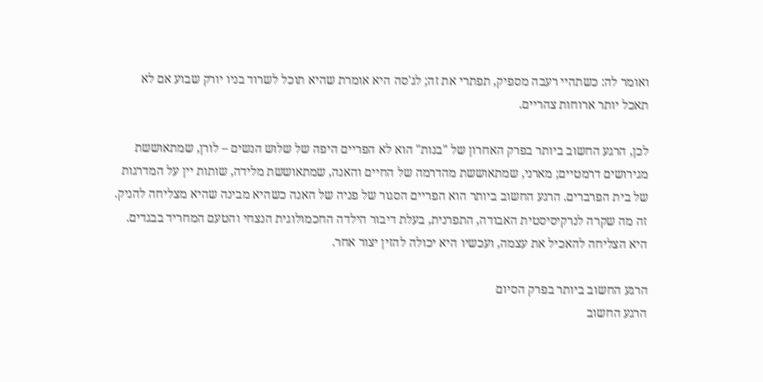ואומר לה: כשתהיי רעבה מספיק, תפתרי את זה; לג'סה היא אומרת שהיא תוכל לשרוד בניו יורק שבוע אם לא תאכל יותר ארוחות צהריים.

לכן, הרגע החשוב ביותר בפרק האחרון של "בנות" הוא לא הפריים היפה של שלוש הנשים – לורן, שמתאוששת מגירושים דרמטיים; מארני, שמתאוששת מהדרמה של החיים והאנה, שמתאוששת מלידה, שותות יין על המדרגות של בית הפרברים. הרגע החשוב ביותר הוא הפריים הסגור של פניה של האנה כשהיא מבינה שהיא מצליחה להניק. זה מה שקרה לנרקיסיסטית האבודה, התפרנית, בעלת דיבור הילדה החכמולוגית הנצחי והטעם המחריד בבגדים. היא הצליחה להאכיל את עצמה, ועכשיו היא יכולה להזין יצור אחר.

הרגע החשוב ביותר בפרק הסיום
הרגע החשוב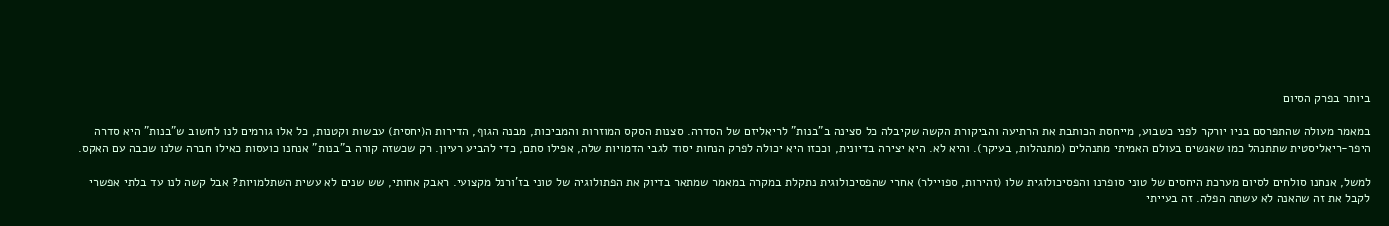ביותר בפרק הסיום

במאמר מעולה שהתפרסם בניו יורקר לפני כשבוע, מייחסת הכותבת את הרתיעה והביקורת הקשה שקיבלה כל סצינה ב"בנות" לריאליזם של הסדרה. סצנות הסקס המוזרות והמביכות, מבנה הגוף, הדירות ה(יחסית) עבשות וקטנות, כל אלו גורמים לנו לחשוב ש"בנות" היא סדרה היפר-ריאליסטית שתתנהל כמו שאנשים בעולם האמיתי מתנהלים (מתנהלות, בעיקר). והיא לא. היא יצירה בדיונית, וככזו היא יכולה לפרק הנחות יסוד לגבי הדמויות שלה, אפילו סתם, כדי להביע רעיון. רק שכשזה קורה ב"בנות" אנחנו כועסות כאילו חברה שלנו שכבה עם האקס.

למשל, אנחנו סולחים לסיום מערכת היחסים של טוני סופרנו והפסיכולוגית שלו (זהירות, ספויילר) אחרי שהפסיכולוגית נתקלת במקרה במאמר שמתאר בדיוק את הפתולוגיה של טוני בז'ורנל מקצועי. ראבק אחותי, שש שנים לא עשית השתלמויות? אבל קשה לנו עד בלתי אפשרי לקבל את זה שהאנה לא עשתה הפלה. זה בעייתי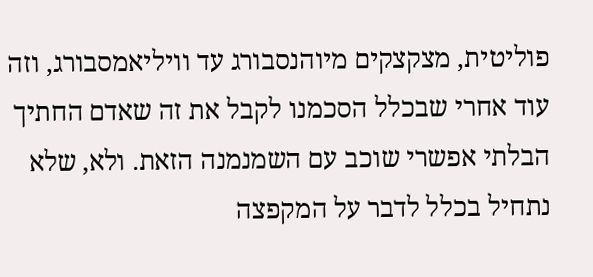פוליטית, מצקצקים מיוהנסבורג עד וויליאמסבורג, וזה עוד אחרי שבכלל הסכמנו לקבל את זה שאדם החתיך הבלתי אפשרי שוכב עם השמנמנה הזאת. ולא, שלא נתחיל בכלל לדבר על המקפצה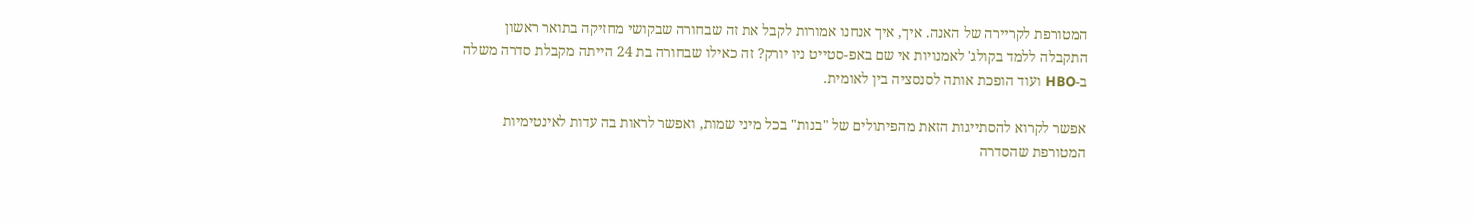המטורפת לקריירה של האנה. איך, איך אנחנו אמורות לקבל את זה שבחורה שבקושי מחזיקה בתואר ראשון התקבלה ללמד בקולג' לאמנויות אי שם באפ-סטייט ניו יורק? זה כאילו שבחורה בת 24 הייתה מקבלת סדרה משלה ב-HBO ועוד הופכת אותה לסנסציה בין לאומית.

אפשר לקרוא להסתייגות הזאת מהפיתולים של "בנות" בכל מיני שמות, ואפשר לראות בה עדות לאינטימיות המטורפת שהסדרה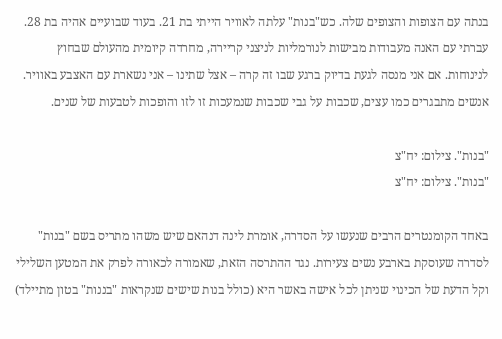בנתה עם הצופות והצופים שלה. כש"בנות" עלתה לאוויר הייתי בת 21. בעוד שבועיים אהיה בת 28. עברתי עם האנה מעבודות מבישות לנורמליות לניצני קריירה, מחרדה קיומית מהעולם שבחוץ לנינוחות. אם אני מנסה לגעת בדיוק ברגע שבו זה קרה – אצל שתינו – אני נשארת עם האצבע באוויר. אנשים מתבגרים כמו עצים, שכבות על גבי שכבות שנמעכות זו לזו והופכות לטבעות של שנים.

"בנות". צילום: יח"צ
"בנות". צילום: יח"צ

באחד הקומנטרים הרבים שנעשו על הסדרה, אומרת לינה דנהאם שיש משהו מתריס בשם "בנות" לסדרה שעוסקת בארבע נשים צעירות. נגד ההתרסה הזאת, שאמורה לכאורה לפרק את המטען השלילי וקל הדעת של הכינוי שניתן לכל אישה באשר היא (כולל בנות שישים שנקראות "בננות" בטון מתיילד)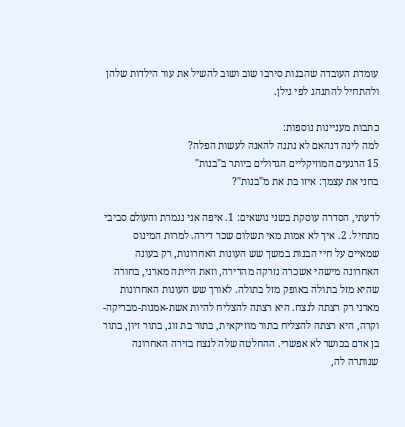עומדת העובדה שהבנות סירבו שוב ושוב להשיל את עור הילדות שלהן ולהתחיל להתנהג לפי גילן.

כתבות מעניינות נוספות:
למה לינה דנהאם לא נתנה להאנה לעשות הפלה?
15 הרגעים המוזיקליים הגדולים ביותר ב"בנות"
בחני את עצמך: איזו בת את מ"בנות"?

לדעתי, הסדרה עוסקת בשני נושאים: 1. איפה אני נגמרת והעולם סביבי מתחיל. 2. איך לא אמות מאי תשלום שכר דירה. למרות המינוס שמאיים על חיי הבנות במשך שש העונות האחרונות, רק בעונה האחרונה מישהי אשכרה נזרקה מהדירה, וזאת הייתה מארני, בחורה שהיא מזל בתולה באופק מזל בתולה. לאורך שש העונות האחרונות מארני רק רצתה לנצח. היא רצתה להצליח להיות אשת-אמנות-מבריקה-וקרה, היא רצתה להצליח בתור מוזיקאית, בתור בת זוג, בתור זיון, בתור בן אדם בכושר לא אפשרי. ההחלטה שלה לנצח בזירה האחרונה שנותרה לה,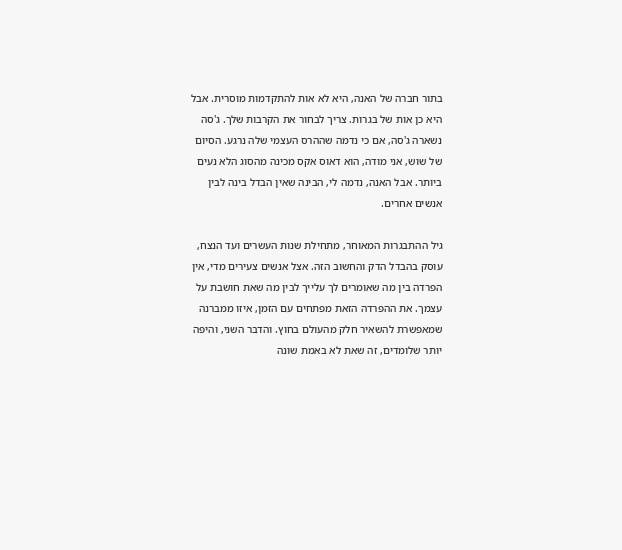בתור חברה של האנה, היא לא אות להתקדמות מוסרית. אבל היא כן אות של בגרות. צריך לבחור את הקרבות שלך. ג'סה נשארה ג'סה, אם כי נדמה שההרס העצמי שלה נרגע. הסיום של שוש, אני מודה, הוא דאוס אקס מכינה מהסוג הלא נעים ביותר. אבל האנה, נדמה לי, הבינה שאין הבדל בינה לבין אנשים אחרים.

גיל ההתבגרות המאוחר, מתחילת שנות העשרים ועד הנצח, עוסק בהבדל הדק והחשוב הזה. אצל אנשים צעירים מדי, אין הפרדה בין מה שאומרים לך עלייך לבין מה שאת חושבת על עצמך. את ההפרדה הזאת מפתחים עם הזמן, איזו ממברנה שמאפשרת להשאיר חלק מהעולם בחוץ. והדבר השני, והיפה יותר שלומדים, זה שאת לא באמת שונה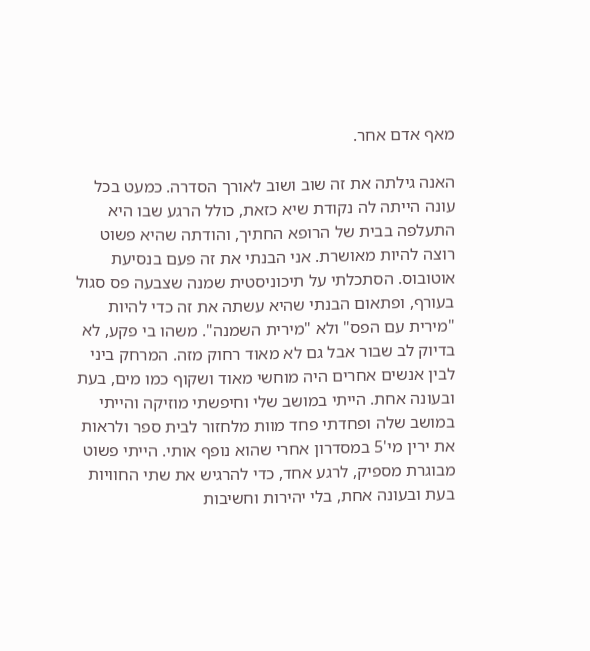מאף אדם אחר.

האנה גילתה את זה שוב ושוב לאורך הסדרה. כמעט בכל עונה הייתה לה נקודת שיא כזאת, כולל הרגע שבו היא התעלפה בבית של הרופא החתיך, והודתה שהיא פשוט רוצה להיות מאושרת. אני הבנתי את זה פעם בנסיעת אוטובוס. הסתכלתי על תיכוניסטית שמנה שצבעה פס סגול בעורף, ופתאום הבנתי שהיא עשתה את זה כדי להיות "מירית עם הפס" ולא "מירית השמנה". משהו בי פקע, לא בדיוק לב שבור אבל גם לא מאוד רחוק מזה. המרחק ביני לבין אנשים אחרים היה מוחשי מאוד ושקוף כמו מים, בעת ובעונה אחת. הייתי במושב שלי וחיפשתי מוזיקה והייתי במושב שלה ופחדתי פחד מוות מלחזור לבית ספר ולראות את ירין מי'5 במסדרון אחרי שהוא נופף אותי. הייתי פשוט מבוגרת מספיק, לרגע אחד, כדי להרגיש את שתי החוויות בעת ובעונה אחת, בלי יהירות וחשיבות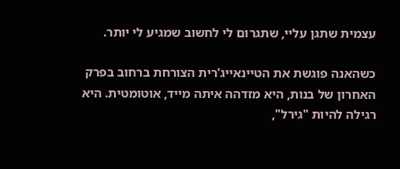עצמית שתגן עליי, שתגרום לי לחשוב שמגיע לי יותר.

כשהאנה פוגשת את הטיינאייג'רית הצורחת ברחוב בפרק האחרון של בנות, היא מזדהה איתה מייד, אוטומטית. היא רגילה להיות "גירל",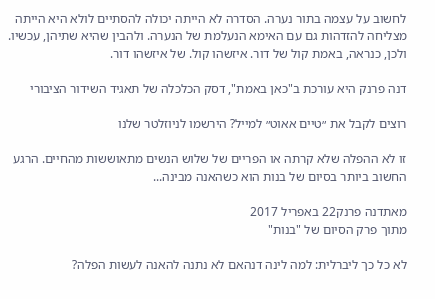לחשוב על עצמה בתור נערה. הסדרה לא הייתה יכולה להסתיים לולא היא הייתה מצליחה להזדהות גם עם האימא הנעלמת של הנערה. ולהבין שהיא שתיהן, עכשיו. ולכן, כנראה, באמת קול של דור. איזשהו קול. של איזשהו דור.

דנה פרנק היא עורכת ב"כאן באמת", דסק הכלכלה של תאגיד השידור הציבורי

רוצים לקבל את ״טיים אאוט״ למייל? הירשמו לניוזלטר שלנו

זו לא ההפלה שלא קרתה או הפריים של שלוש הנשים מתאוששות מהחיים. הרגע החשוב ביותר בסיום של בנות הוא כשהאנה מבינה...

מאתדנה פרנק22 באפריל 2017
מתוך פרק הסיום של "בנות"

לא כל כך ליברלית: למה לינה דנהאם לא נתנה להאנה לעשות הפלה?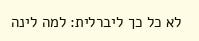לא כל כך ליברלית: למה לינה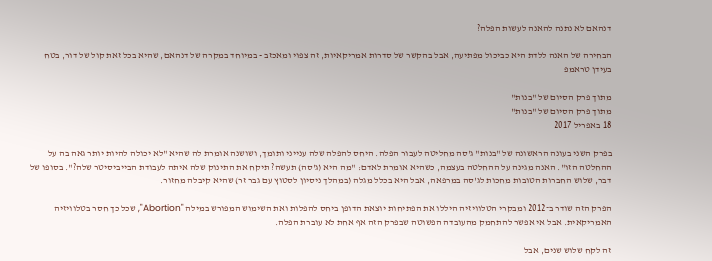דנהאם לא נתנה להאנה לעשות הפלה?

הבחירה של האנה ללדת היא כביכול מפתיעה, אבל בהקשר של סדרות אמריקאיות, זה צפוי ומאכזב - במיוחד במקרה של דנהאם, שהיא בכל זאת קול של דור, בטח בעידן טראמפ

מתוך פרק הסיום של "בנות"
מתוך פרק הסיום של "בנות"
18 באפריל 2017

בפרק השני בעונה הראשונה של "בנות" ג'סה מחליטה לעבור הפלה. היחס להפלה שלה ענייני ותומך, ושושנה אומרת לה שהיא "לא יכולה להיות יותר גאה בה על ההחלטה הזו". האנה מגינה על ההחלטה בעצמה, כשהיא אומרת לאדם: "מה היא (ג'סה) תעשה? תיקח את התינוק שלה איתה לעבודת הבייביסיטר שלה?". בסופו של דבר, שלוש החברות הטובות מחכות לג'סה במרפאה, אבל היא בכלל מגלה (במהלך ניסיון לסטוץ עם גבר זר) שהיא קיבלה מחזור.

הפרק הזה שודר ב־2012 ומבקרי הטלוויזיה היללו את הפתיחות יוצאת הדופן ביחס להפלות ואת השימוש המפורש במילה "Abortion", שכל כך חסר בטלוויזיה האמריקאית. אבל אי אפשר להתחמק מהעובדה הפשוטה שבפרק הזה אף אחת לא עוברת הפלה.

זה לקח שלוש שנים, אבל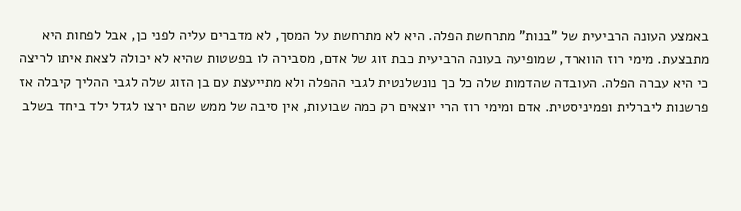באמצע העונה הרביעית של "בנות" מתרחשת הפלה. היא לא מתרחשת על המסך, לא מדברים עליה לפני כן, אבל לפחות היא מתבצעת. מימי רוז הווארד, שמופיעה בעונה הרביעית כבת זוג של אדם, מסבירה לו בפשטות שהיא לא יכולה לצאת איתו לריצה כי היא עברה הפלה. העובדה שהדמות שלה כל כך נונשלנטית לגבי ההפלה ולא מתייעצת עם בן הזוג שלה לגבי ההליך קיבלה אז פרשנות ליברלית ופמיניסטית. אדם ומימי רוז הרי יוצאים רק כמה שבועות, אין סיבה של ממש שהם ירצו לגדל ילד ביחד בשלב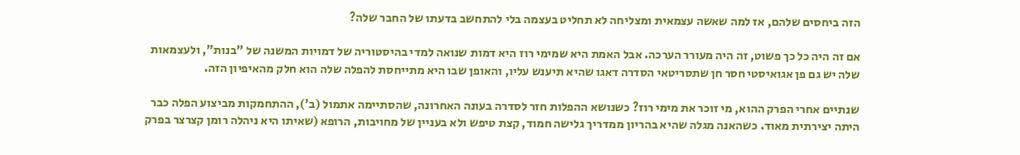הזה ביחסים שלהם, אז למה שאשה עצמאית ומצליחה לא תחליט בעצמה בלי להתחשב בדעתו של החבר שלה?

אם זה היה כל כך פשוט, זה היה מעורר הערכה. אבל האמת היא שמימי רוז היא דמות שנואה למדי בהיסטוריה של דמויות המשנה של "בנות", ולעצמאות שלה יש גם פן אגואיסטי חסר חן שתסריטאי הסדרה דאגו שהיא תיענש עליו, והאופן שבו היא מתייחסת להפלה שלה הוא חלק מהאיפיון הזה.

שנתיים אחרי הפרק ההוא, מי זוכר את מימי רוז? כשנושא ההפלות חזר לסדרה בעונה האחרונה, שהסתיימה אתמול (ב'), ההתחמקות מביצוע הפלה כבר היתה יצירתית מאוד. כשהאנה מגלה שהיא בהריון ממדריך גלישה חמוד, קצת טיפש ולא בעניין של מחויבות, הרופא (שאיתו היא ניהלה רומן קצרצר בפרק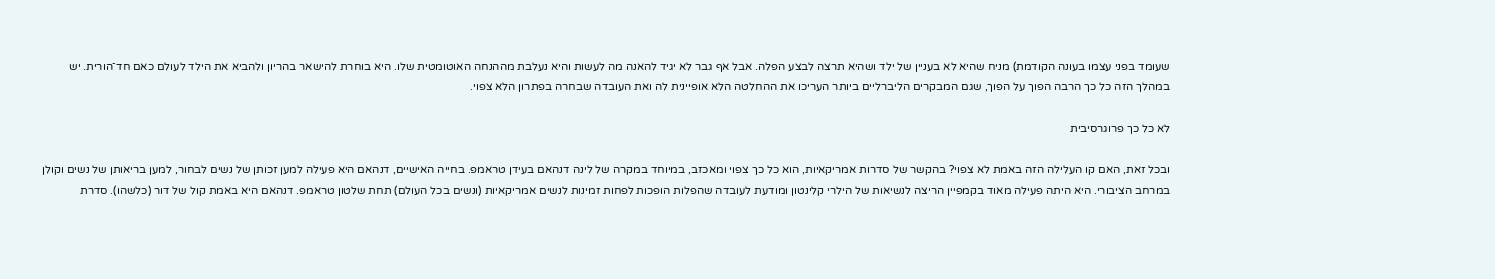שעומד בפני עצמו בעונה הקודמת) מניח שהיא לא בעניין של ילד ושהיא תרצה לבצע הפלה. אבל אף גבר לא יגיד להאנה מה לעשות והיא נעלבת מההנחה האוטומטית שלו. היא בוחרת להישאר בהריון ולהביא את הילד לעולם כאם חד־הורית. יש במהלך הזה כל כך הרבה הפוך על הפוך, שגם המבקרים הליברליים ביותר העריכו את ההחלטה הלא אופיינית לה ואת העובדה שבחרה בפתרון הלא צפוי.

לא כל כך פרוגרסיבית

ובכל זאת, האם קו העלילה הזה באמת לא צפוי? בהקשר של סדרות אמריקאיות, הוא כל כך צפוי ומאכזב, במיוחד במקרה של לינה דנהאם בעידן טראמפ. בחייה האישיים, דנהאם היא פעילה למען זכותן של נשים לבחור, למען בריאותן של נשים וקולן במרחב הציבורי. היא היתה פעילה מאוד בקמפיין הריצה לנשיאות של הילרי קלינטון ומודעת לעובדה שהפלות הופכות לפחות זמינות לנשים אמריקאיות (ונשים בכל העולם) תחת שלטון טראמפ. דנהאם היא באמת קול של דור (כלשהו). סדרת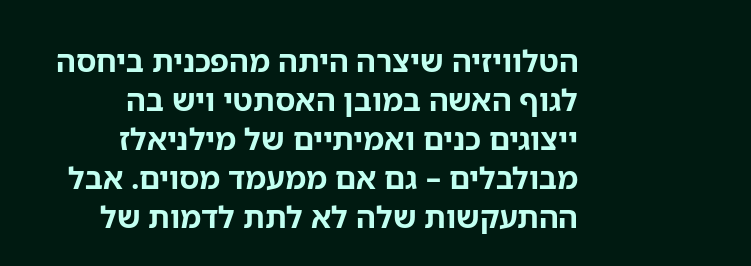הטלוויזיה שיצרה היתה מהפכנית ביחסה לגוף האשה במובן האסתטי ויש בה ייצוגים כנים ואמיתיים של מילניאלז מבולבלים – גם אם ממעמד מסוים. אבל ההתעקשות שלה לא לתת לדמות של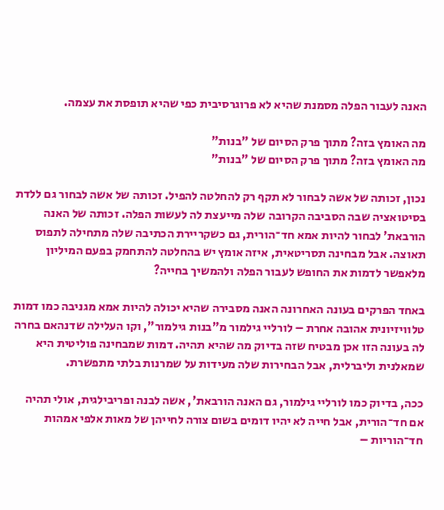האנה לעבור הפלה מסמנת שהיא לא פרוגרסיבית כפי שהיא תופסת את עצמה.

מה האומץ בזה? מתוך פרק הסיום של "בנות"
מה האומץ בזה? מתוך פרק הסיום של "בנות"

נכון, זכותה של אשה לבחור לא תקף רק להחלטה להפיל. זכותה של אשה לבחור גם ללדת בסיטואציה שבה הסביבה הקרובה שלה מייעצת לה לעשות הפלה. זכותה של האנה הורבאת' לבחור להיות אמא חד־הורית, גם כשקריירת הכתיבה שלה מתחילה לתפוס תאוצה. אבל מבחינה תסריטאית, איזה אומץ יש בהחלטה להתחמק בפעם המיליון מלאפשר לדמות את החופש לעבור הפלה ולהמשיך בחייה?

באחד הפרקים בעונה האחרונה האנה מסבירה שהיא יכולה להיות אמא מגניבה כמו דמות טלוויזיונית אהובה אחרת – לורליי גילמור מ"בנות גילמור", וקו העלילה שדנהאם בחרה לה בעונה הזו אכן מבטיח שזה בדיוק מה שהיא תהיה. דמות שמבחינה פוליטית היא שמאלנית וליברלית, אבל הבחירות שלה מעידות על שמרנות בלתי מתפשרת.

ככה, בדיוק כמו לורליי גילמור, גם האנה הורבאת', אשה לבנה ופריבילגית, אולי תהיה אם חד־הורית, אבל חייה לא יהיו דומים בשום צורה לחייהן של מאות אלפי אמהות חד־הוריות –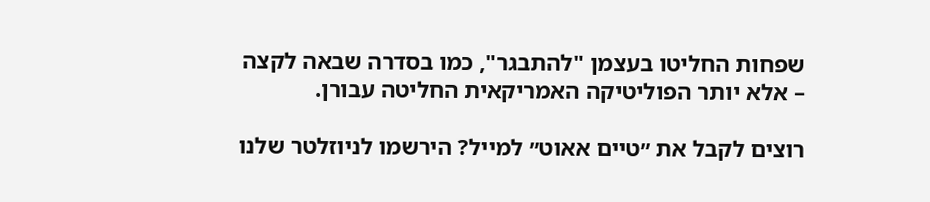שפחות החליטו בעצמן "להתבגר", כמו בסדרה שבאה לקצה – אלא יותר הפוליטיקה האמריקאית החליטה עבורן.

רוצים לקבל את ״טיים אאוט״ למייל? הירשמו לניוזלטר שלנו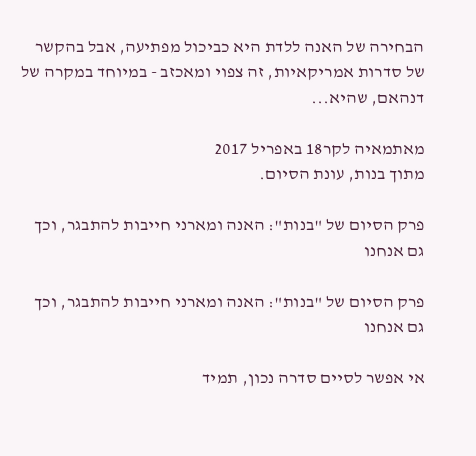הבחירה של האנה ללדת היא כביכול מפתיעה, אבל בהקשר של סדרות אמריקאיות, זה צפוי ומאכזב - במיוחד במקרה של דנהאם, שהיא...

מאתמאיה לקר18 באפריל 2017
מתוך בנות, עונת הסיום.

פרק הסיום של "בנות": האנה ומארני חייבות להתבגר, וכך גם אנחנו

פרק הסיום של "בנות": האנה ומארני חייבות להתבגר, וכך גם אנחנו

אי אפשר לסיים סדרה נכון, תמיד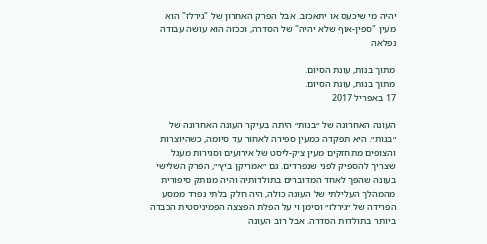יהיה מי שיכעס או יתאכזב. אבל הפרק האחרון של "גירלז" הוא מעין "ספין-אוף שלא יהיה" של הסדרה, וככזה הוא עושה עבודה נפלאה

מתוך בנות, עונת הסיום.
מתוך בנות, עונת הסיום.
17 באפריל 2017

העונה האחרונה של ״בנות״ היתה בעיקר העונה האחרונה של ״בנות״. היא תפקדה כמעין ספירה לאחור עד סיומה, כשהיוצרות והצופים מתחזקים מעין צ׳ק-ליסט של אירועים וסגירות מעגל שצריך להספיק לפני שנפרדים. גם ״אמריקן ביץ׳״, הפרק השלישי בעונה שהפך לאחד המדוברים בתולדותיה והיה מנותק סיפורית מהמהלך העלילתי של העונה כולה, היה חלק בלתי נפרד ממסע הפרידה של ״גירלז״ וסימן וי על הפלת הפצצה הפמיניסטית הכבדה ביותר בתולדות הסדרה. אבל רוב העונה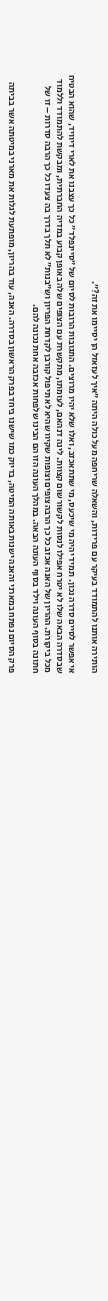הותירה אותנו להתמודד בעיקר עם פרידות, והשאלה שריחפה מעל כולה היתה ״איך לעזאזל הן יסיימו את זה?״.

אי אפשר לסיים סדרה נכון. תמיד יהיה מי שיכעס, מי שתתאכזב, ואלו שלא יהיו מרוצים. התגובות הרובות לסיום של ״סיינפלד״ כל כך עצבנו את לארי דיוויד, שהוא הבטיח שבסדרה הבאה שלו לא יטרח אפילו לנסות לקשור שום קצוות. לינה דנהאם, לעומתו, מתקשרת עם הצופים שלה באופן קבוע במדיה החברתית, ומבקשת להתמודד וללמוד מכל ביקורת. ההריון של האנה אכזב כל כך הרבה צופים וצופות שקיוו שהיא לא תיפול קורבן לקדחת הפריון וש״בנות״ לא תלך בדרך בה צעדו כל כך הרבה סדרות – זו של חתונה בסוף העונה וילד בסוף העונה הבאה. במהלך העונה הזו הם הבינו שלפחות אכזבה אחת נכונה להם.

פרק הסיום נפתח במארני והאנה ישנות באותה המיטה, בדיוק כמו שישנו ביחד בפרק הראשון בסדרה. האנה, עוד בהריון, מופתעת לגלות את מארני במיטתה אשר בביתה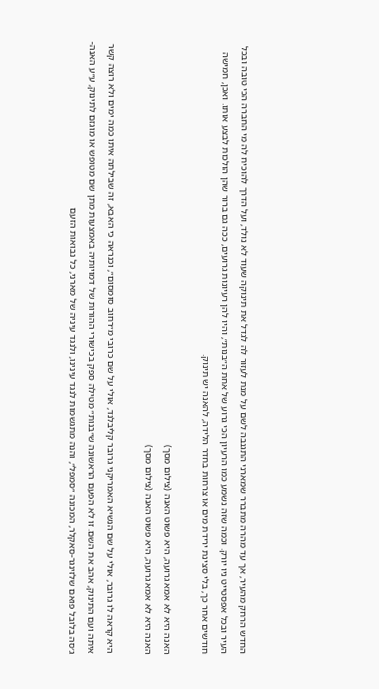החדש הרחק מהעיר, אך עד מהרה מתברר שמארני התגנבה לשם על מנת לעזור לה לגדל את תינוקה שעוד לא נולד, ועל הדרך להוכיח לה מי החברה הכי טובה ובכל העיר ובכל אפסטייט ניו יורק. וכמה שזה נשמע כמו הרעיון הכי גרוע של אחת ה״בנות״, והיו להן רעיונות גרועים, ככה גם ברור שהן הולכות לבצע אותו. ואכן, חמישה חודשים אחר כך, בלי סצינת ירידת מים או צרחות בחדר הלידה, להאנה יש תינוק.

האנה היא לא אמא גרועה, היא פשוט האנה (צילום מסך)
האנה היא לא אמא גרועה, היא פשוט האנה (צילום מסך)

היא קראה לו גרובר, אולי על שם הנשיא האמריקני גרובר קליבלנד, אולי על שם כרובי מ״רחוב סומסום״, וכנראה כי האבא, זה שבילתה איתו כמה ימים ולא רוצה קשר איתה ועם התינוק, אהב את השם. זו לא הפעם הראשונה ש״בנות״ מטילה ספק בכישורי ההורות של דמויותיה באמצעות מתן שם מטופש או מוגזם לתינוק, ע״ע האנה-ג׳סה בלובל פואם שלזינגר-סאקלר, המכונה ״סמפל״, והנה מתגשמות לנגד עינינו, ולנגד עיניה של מארני, כל נבואות הזעם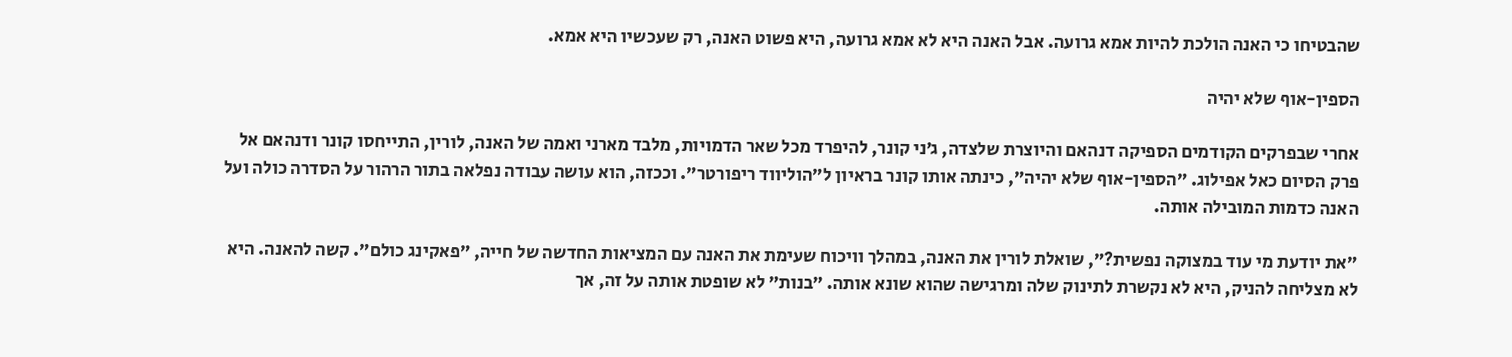שהבטיחו כי האנה הולכת להיות אמא גרועה. אבל האנה היא לא אמא גרועה, היא פשוט האנה, רק שעכשיו היא אמא.

הספין-אוף שלא יהיה

אחרי שבפרקים הקודמים הספיקה דנהאם והיוצרת שלצדה, ג׳ני קונר, להיפרד מכל שאר הדמויות, מלבד מארני ואמה של האנה, לורין, התייחסו קונר ודנהאם אל פרק הסיום כאל אפילוג. ״הספין-אוף שלא יהיה״, כינתה אותו קונר בראיון ל״הוליווד ריפורטר״. וככזה, הוא עושה עבודה נפלאה בתור הרהור על הסדרה כולה ועל האנה כדמות המובילה אותה.

״את יודעת מי עוד במצוקה נפשית?״, שואלת לורין את האנה, במהלך וויכוח שעימת את האנה עם המציאות החדשה של חייה, ״פאקינג כולם״. קשה להאנה. היא לא מצליחה להניק, היא לא נקשרת לתינוק שלה ומרגישה שהוא שונא אותה. ״בנות״ לא שופטת אותה על זה, אך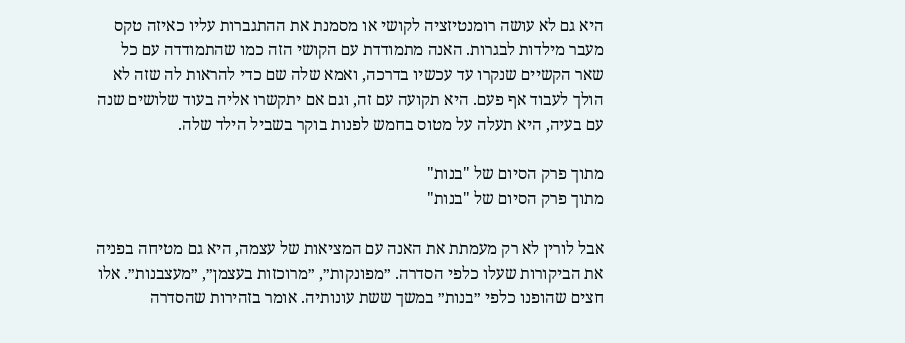היא גם לא עושה רומנטיזציה לקושי או מסמנת את ההתגברות עליו כאיזה טקס מעבר מילדות לבגרות. האנה מתמודדת עם הקושי הזה כמו שהתמודדה עם כל שאר הקשיים שנקרו עד עכשיו בדרכה, ואמא שלה שם כדי להראות לה שזה לא הולך לעבוד אף פעם. היא תקועה עם זה, וגם אם יתקשרו אליה בעוד שלושים שנה עם בעיה, היא תעלה על מטוס בחמש לפנות בוקר בשביל הילד שלה.

מתוך פרק הסיום של "בנות"
מתוך פרק הסיום של "בנות"

אבל לורין לא רק מעמתת את האנה עם המציאות של עצמה, היא גם מטיחה בפניה את הביקורות שעלו כלפי הסדרה. ״מפונקות״, ״מרוכזות בעצמן״, ״מעצבנות״. אלו חצים שהופנו כלפי ״בנות״ במשך ששת עונותיה. אומר בזהירות שהסדרה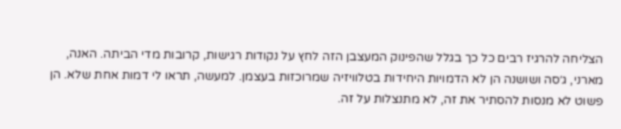הצליחה להרגיז רבים כל כך בגלל שהפינוק המעצבן הזה לחץ על נקודות רגישות, קרובות מדי הביתה. האנה, מארני, ג׳סה ושושנה הן לא הדמויות היחידות בטלוויזיה שמרוכזות בעצמן. למעשה, תראו לי דמות אחת שלא. הן פשוט לא מנסות להסתיר את זה, לא מתנצלות על זה.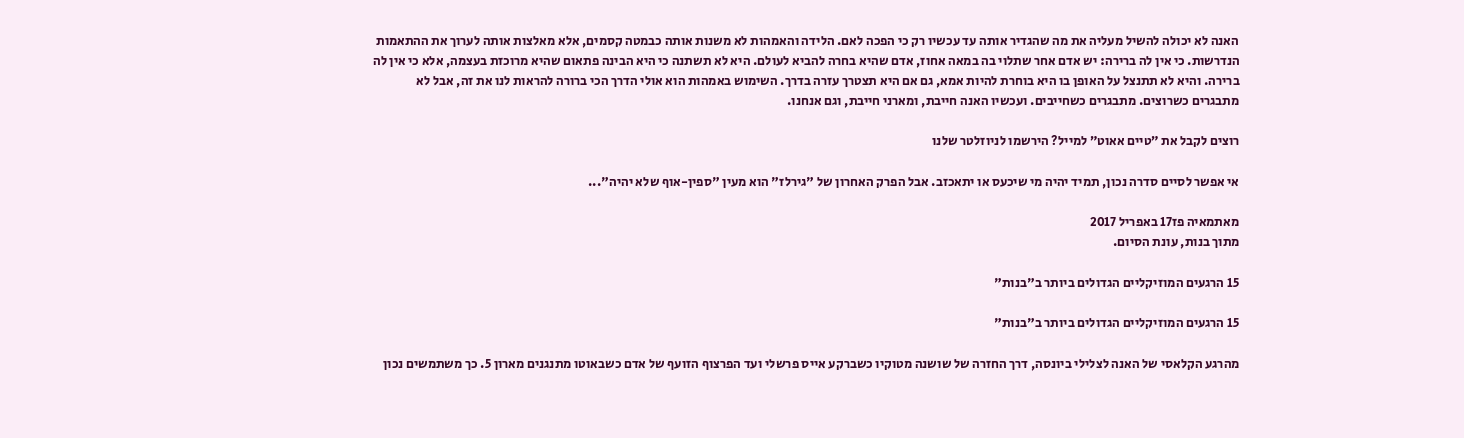האנה לא יכולה להשיל מעליה את מה שהגדיר אותה עד עכשיו רק כי הפכה לאם. הלידה והאמהות לא משנות אותה כבמטה קסמים, אלא מאלצות אותה לערוך את ההתאמות הנדרשות. כי אין לה ברירה: יש אדם אחר שתלוי בה במאה אחוז, אדם שהיא בחרה להביא לעולם. היא לא תשתנה כי היא הבינה פתאום שהיא מרוכזת בעצמה, אלא כי אין לה ברירה. והיא לא תתנצל על האופן בו היא בוחרת להיות אמא, גם אם היא תצטרך עזרה בדרך. השימוש באמהות הוא אולי הדרך הכי ברורה להראות לנו את זה, אבל לא מתבגרים כשרוצים. מתבגרים כשחייבים. ועכשיו האנה חייבת, ומארני חייבת, וגם אנחנו.

רוצים לקבל את ״טיים אאוט״ למייל? הירשמו לניוזלטר שלנו

אי אפשר לסיים סדרה נכון, תמיד יהיה מי שיכעס או יתאכזב. אבל הפרק האחרון של "גירלז" הוא מעין "ספין-אוף שלא יהיה"...

מאתמאיה פז17 באפריל 2017
מתוך בנות, עונת הסיום.

15 הרגעים המוזיקליים הגדולים ביותר ב"בנות"

15 הרגעים המוזיקליים הגדולים ביותר ב"בנות"

מהרגע הקלאסי של האנה לצלילי ביונסה, דרך החזרה של שושנה מטוקיו כשברקע אייס פרשלי ועד הפרצוף הזועף של אדם כשבאוטו מתנגנים מארון 5. כך משתמשים נכון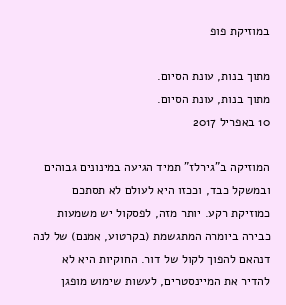במוזיקת פופ

מתוך בנות, עונת הסיום.
מתוך בנות, עונת הסיום.
10 באפריל 2017

המוזיקה ב"גירלז" תמיד הגיעה במינונים גבוהים ובמשקל כבד, וככזו היא לעולם לא תסתכם כמוזיקת רקע. יותר מזה, לפסקול יש משמעות כבירה ביומרה המתגשמת (בקרטוע, אמנם) של לנה דנהאם להפוך לקול של דור. החוקיות היא לא להדיר את המיינסטרים, לעשות שימוש מופגן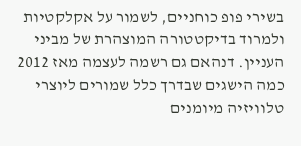בשירי פופ כוחניים, לשמור על אקלקטיות ולמרוד בדיקטטורה המוצהרת של מביני העניין. דנהאם גם רשמה לעצמה מאז 2012 כמה הישגים שבדרך כלל שמורים ליוצרי טלוויזיה מיומנים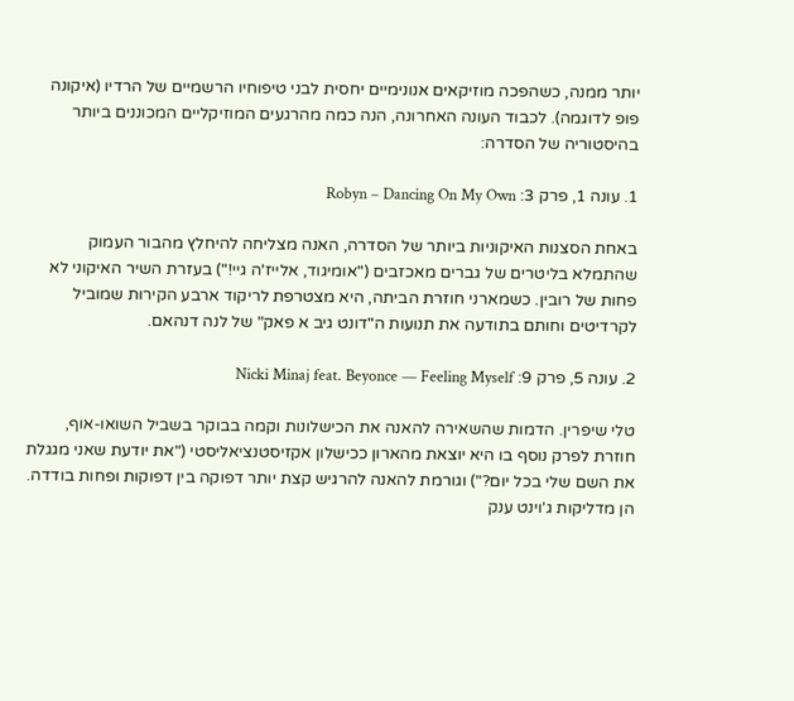יותר ממנה, כשהפכה מוזיקאים אנונימיים יחסית לבני טיפוחיו הרשמיים של הרדיו (איקונה פופ לדוגמה). לכבוד העונה האחרונה, הנה כמה מהרגעים המוזיקליים המכוננים ביותר בהיסטוריה של הסדרה:

1. עונה 1, פרק 3: Robyn – Dancing On My Own

באחת הסצנות האיקוניות ביותר של הסדרה, האנה מצליחה להיחלץ מהבור העמוק שהתמלא בליטרים של גברים מאכזבים ("אומיגוד, אלייז'ה גיי!") בעזרת השיר האיקוני לא פחות של רובין. כשמארני חוזרת הביתה, היא מצטרפת לריקוד ארבע הקירות שמוביל לקרדיטים וחותם בתודעה את תנועות ה"דונט גיב א פאק" של לנה דנהאם.

2. עונה 5, פרק 9: Nicki Minaj feat. Beyonce — Feeling Myself

טלי שיפרין. הדמות שהשאירה להאנה את הכישלונות וקמה בבוקר בשביל השואו-אוף, חוזרת לפרק נוסף בו היא יוצאת מהארון ככישלון אקזיסטנציאליסטי ("את יודעת שאני מגגלת את השם שלי בכל יום?") וגורמת להאנה להרגיש קצת יותר דפוקה בין דפוקות ופחות בודדה. הן מדליקות ג'וינט ענק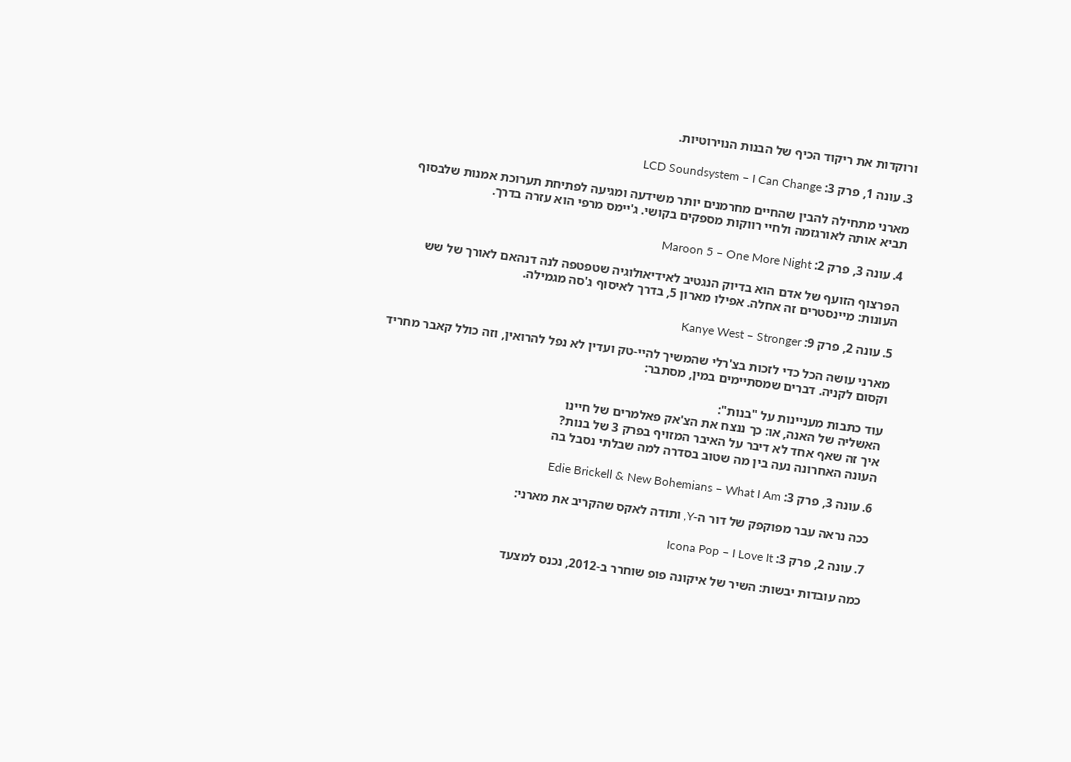ורוקדות את ריקוד הכיף של הבנות הנוירוטיות.

3. עונה 1, פרק 3: LCD Soundsystem – I Can Change

מארני מתחילה להבין שהחיים מחרמנים יותר משידעה ומגיעה לפתיחת תערוכת אמנות שלבסוף תביא אותה לאורגזמה ולחיי רווקות מספקים בקושי. ג'יימס מרפי הוא עזרה בדרך.

4. עונה 3, פרק 2: Maroon 5 – One More Night

הפרצוף הזועף של אדם הוא בדיוק הנגטיב לאידיאולוגיה שטפטפה לנה דנהאם לאורך של שש העונות: מיינסטרים זה אחלה. אפילו מארון 5, בדרך לאיסוף ג'סה מגמילה.

5. עונה 2, פרק 9: Kanye West – Stronger

מארני עושה הכל כדי לזכות בצ'רלי שהמשיך להיי-טק ועדין לא נפל להרואין, וזה כולל קאבר מחריד וקסום לקניה. דברים שמסתיימים במין, מסתבר:

עוד כתבות מעניינות על "בנות":
האשליה של האנה, או: כך ננצח את הצ'אק פאלמרים של חיינו
איך זה שאף אחד לא דיבר על האיבר המזויף בפרק 3 של בנות?
העונה האחרונה נעה בין מה שטוב בסדרה למה שבלתי נסבל בה

6. עונה 3, פרק 3: Edie Brickell & New Bohemians – What I Am

ככה נראה עבר מפוקפק של דור ה-Y, ותודה לאקס שהקריב את מארני:

7. עונה 2, פרק 3: Icona Pop – I Love It

כמה עובדות יבשות: השיר של איקונה פופ שוחרר ב-2012, נכנס למצעד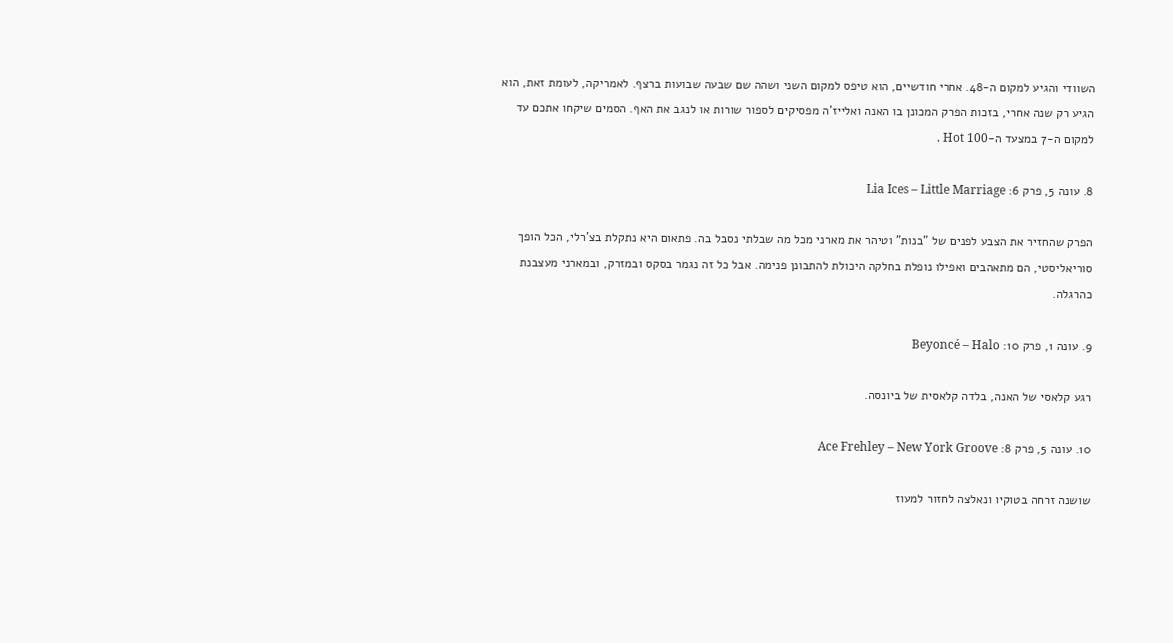השוודי והגיע למקום ה-48. אחרי חודשיים, הוא טיפס למקום השני ושהה שם שבעה שבועות ברצף. לאמריקה, לעומת זאת, הוא הגיע רק שנה אחרי, בזכות הפרק המכונן בו האנה ואלייז'ה מפסיקים לספור שורות או לנגב את האף. הסמים שיקחו אתכם עד למקום ה-7 במצעד ה-Hot 100 .

8. עונה 5, פרק 6: Lia Ices – Little Marriage

הפרק שהחזיר את הצבע לפנים של "בנות" וטיהר את מארני מכל מה שבלתי נסבל בה. פתאום היא נתקלת בצ'רלי, הכל הופך סוריאליסטי, הם מתאהבים ואפילו נופלת בחלקה היכולת להתבונן פנימה. אבל כל זה נגמר בסקס ובמזרק, ובמארני מעצבנת כהרגלה.

9. עונה 1, פרק 10: Beyoncé – Halo

רגע קלאסי של האנה, בלדה קלאסית של ביונסה.

10. עונה 5, פרק 8: Ace Frehley – New York Groove

שושנה זרחה בטוקיו ונאלצה לחזור למעוז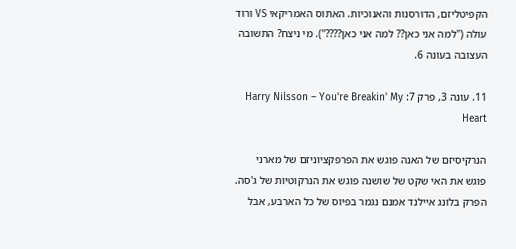הקפיטליזם, הדורסנות והאנוכיות. האתוס האמריקאי VS ורוד עולה ("למה אני כאן?? למה אני כאן????"). מי ניצח? התשובה העצובה בעונה 6.

11. עונה 3, פרק 7: Harry Nilsson – You're Breakin' My Heart

הנרקיסיזם של האנה פוגש את הפרפקציוניזם של מארני פוגש את האי שקט של שושנה פוגש את הנרקוטיות של ג'סה. הפרק בלונג איילנד אמנם נגמר בפיוס של כל הארבע, אבל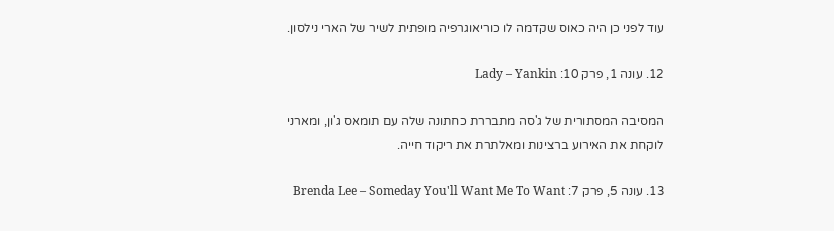עוד לפני כן היה כאוס שקדמה לו כוריאוגרפיה מופתית לשיר של הארי נילסון.

12. עונה 1, פרק 10: Lady – Yankin

המסיבה המסתורית של ג'סה מתבררת כחתונה שלה עם תומאס ג'ון, ומארני לוקחת את האירוע ברצינות ומאלתרת את ריקוד חייה.

13. עונה 5, פרק 7: Brenda Lee – Someday You'll Want Me To Want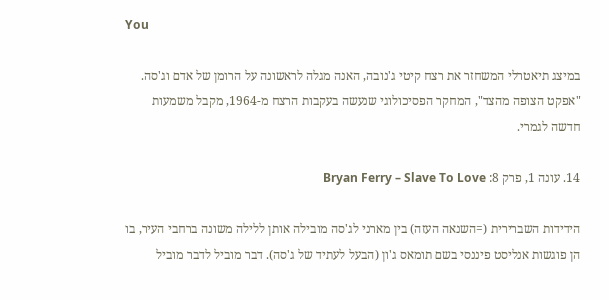You

במיצג תיאטרלי המשחזר את רצח קיטי ג'נובה, האנה מגלה לראשונה על הרומן של אדם וג'סה. "אפקט הצופה מהצד", המחקר הפסיכולוגי שנעשה בעקבות הרצח מ-1964, מקבל משמעות חדשה לגמרי.

14. עונה 1, פרק 8: Bryan Ferry – Slave To Love

הידידות השברירית (=השנאה העזה) בין מארני לג'סה מובילה אותן ללילה משונה ברחבי העיר, בו הן פוגשות אנליסט פיננסי בשם תומאס ג'ון (הבעל לעתיד של ג'סה). דבר מוביל לדבר מוביל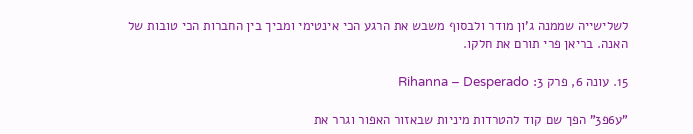לשלישייה שממנה ג'ון מודר ולבסוף משבש את הרגע הכי אינטימי ומביך בין החברות הכי טובות של האנה. בריאן פרי תורם את חלקו.

15. עונה 6, פרק 3: Rihanna – Desperado

"ע6פ3" הפך שם קוד להטרדות מיניות שבאזור האפור וגרר את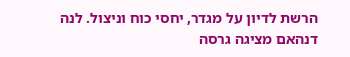הרשת לדיון על מגדר, יחסי כוח וניצול. לנה דנהאם מציגה גרסה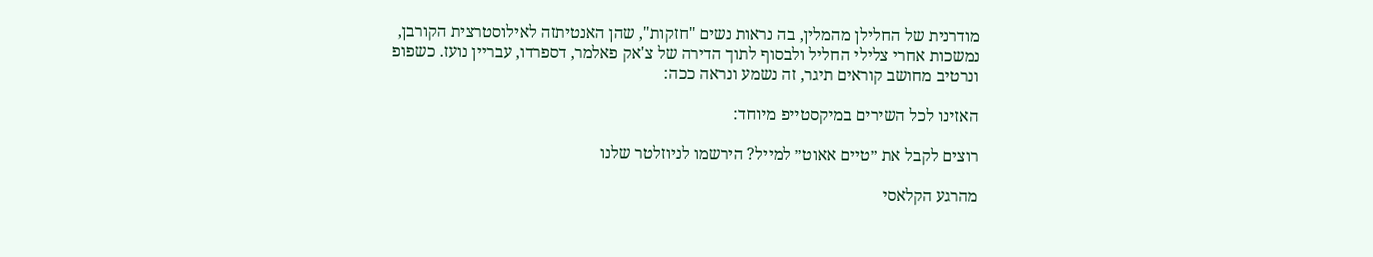מודרנית של החלילן מהמלין, בה נראות נשים "חזקות", שהן האנטיתזה לאילוסטרצית הקורבן, נמשכות אחרי צלילי החליל ולבסוף לתוך הדירה של צ'אק פאלמר, דספרדו, עבריין נועז. כשפופ ונרטיב מחושב קוראים תיגר, זה נשמע ונראה ככה:

האזינו לכל השירים במיקסטייפ מיוחד:

רוצים לקבל את ״טיים אאוט״ למייל? הירשמו לניוזלטר שלנו

מהרגע הקלאסי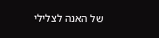של האנה לצלילי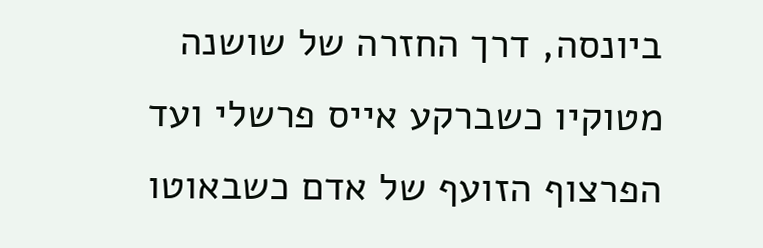ביונסה, דרך החזרה של שושנה מטוקיו כשברקע אייס פרשלי ועד הפרצוף הזועף של אדם כשבאוטו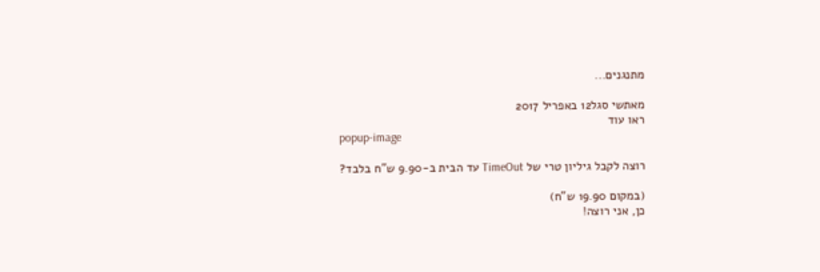מתנגנים...

מאתשי סגל12 באפריל 2017
ראו עוד
popup-image

רוצה לקבל גיליון טרי של TimeOut עד הבית ב-9.90 ש"ח בלבד?

(במקום 19.90 ש"ח)
כן, אני רוצה!